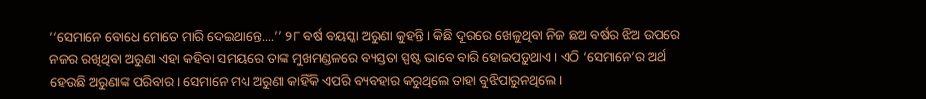‘‘ସେମାନେ ବୋଧେ ମୋତେ ମାରି ଦେଇଥାନ୍ତେ....’’ ୨୮ ବର୍ଷ ବୟସ୍କା ଅରୁଣା କୁହନ୍ତି। କିଛି ଦୂରରେ ଖେଳୁଥିବା ନିଜ ଛଅ ବର୍ଷର ଝିଅ ଉପରେ ନଜର ରଖିଥିବା ଅରୁଣା ଏହା କହିବା ସମୟରେ ତାଙ୍କ ମୁଖମଣ୍ଡଳରେ ବ୍ୟସ୍ତତା ସ୍ପଷ୍ଟ ଭାବେ ବାରି ହୋଇପଡ଼ୁଥାଏ। ଏଠି ‘ସେମାନେ’ର ଅର୍ଥ ହେଉଛି ଅରୁଣାଙ୍କ ପରିବାର। ସେମାନେ ମଧ୍ୟ ଅରୁଣା କାହିଁକି ଏପରି ବ୍ୟବହାର କରୁଥିଲେ ତାହା ବୁଝିପାରୁନଥିଲେ।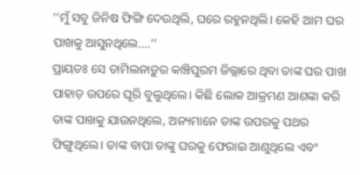‘‘ମୁଁ ସବୁ ଜିନିଷ ଫିଙ୍ଗି ଦେଉଥିଲି, ଘରେ ରହୁନଥିଲି। କେହି ଆମ ଘର ପାଖକୁ ଆସୁନଥିଲେ....’’
ପ୍ରାୟତଃ ସେ ତାମିଲନାଡ଼ୁର କାଞ୍ଚିପୁରମ ଜିଲ୍ଲାରେ ଥିବା ତାଙ୍କ ଘର ପାଖ ପାହାଡ଼ ଉପରେ ଘୂରି ବୁଲୁଥିଲେ। କିଛି ଲୋକ ଆକ୍ରମଣ ଆଶଙ୍କା କରି ତାଙ୍କ ପାଖକୁ ଯାଉନଥିଲେ, ଅନ୍ୟମାନେ ତାଙ୍କ ଉପରକୁ ପଥର ଫିଙ୍ଗୁଥିଲେ। ତାଙ୍କ ବାପା ତାଙ୍କୁ ଘରକୁ ଫେରାଇ ଆଣୁଥିଲେ ଏବଂ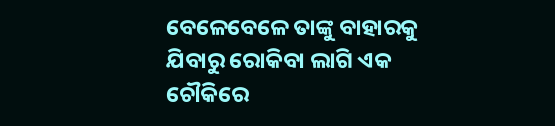ବେଳେବେଳେ ତାଙ୍କୁ ବାହାରକୁ ଯିବାରୁ ରୋକିବା ଲାଗି ଏକ ଚୌକିରେ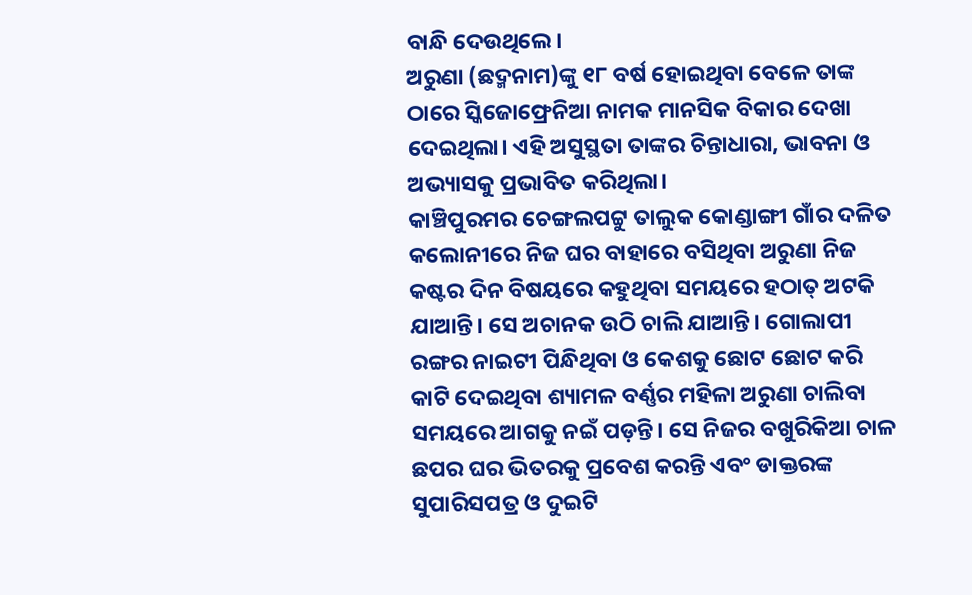ବାନ୍ଧି ଦେଉଥିଲେ।
ଅରୁଣା (ଛଦ୍ମନାମ)ଙ୍କୁ ୧୮ ବର୍ଷ ହୋଇଥିବା ବେଳେ ତାଙ୍କ ଠାରେ ସ୍କିଜୋଫ୍ରେନିଆ ନାମକ ମାନସିକ ବିକାର ଦେଖା ଦେଇଥିଲା। ଏହି ଅସୁସ୍ଥତା ତାଙ୍କର ଚିନ୍ତାଧାରା, ଭାବନା ଓ ଅଭ୍ୟାସକୁ ପ୍ରଭାବିତ କରିଥିଲା।
କାଞ୍ଚିପୁରମର ଚେଙ୍ଗଲପଟ୍ଟୁ ତାଲୁକ କୋଣ୍ଡାଙ୍ଗୀ ଗାଁର ଦଳିତ କଲୋନୀରେ ନିଜ ଘର ବାହାରେ ବସିଥିବା ଅରୁଣା ନିଜ କଷ୍ଟର ଦିନ ବିଷୟରେ କହୁଥିବା ସମୟରେ ହଠାତ୍ ଅଟକି ଯାଆନ୍ତି। ସେ ଅଚାନକ ଉଠି ଚାଲି ଯାଆନ୍ତି। ଗୋଲାପୀ ରଙ୍ଗର ନାଇଟୀ ପିନ୍ଧିଥିବା ଓ କେଶକୁ ଛୋଟ ଛୋଟ କରି କାଟି ଦେଇଥିବା ଶ୍ୟାମଳ ବର୍ଣ୍ଣର ମହିଳା ଅରୁଣା ଚାଲିବା ସମୟରେ ଆଗକୁ ନଇଁ ପଡ଼ନ୍ତି। ସେ ନିଜର ବଖୁରିକିଆ ଚାଳ ଛପର ଘର ଭିତରକୁ ପ୍ରବେଶ କରନ୍ତି ଏବଂ ଡାକ୍ତରଙ୍କ ସୁପାରିସପତ୍ର ଓ ଦୁଇଟି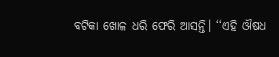ବଟିକା ଖୋଳ ଧରି ଫେରି ଆସନ୍ତି। ‘‘ଏହି ଔଷଧ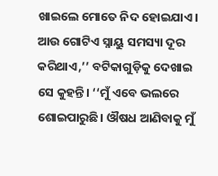ଖାଇଲେ ମୋତେ ନିଦ ହୋଇଯାଏ। ଆଉ ଗୋଟିଏ ସ୍ନାୟୁ ସମସ୍ୟା ଦୂର କରିଥାଏ,’’ ବଟିକାଗୁଡ଼ିକୁ ଦେଖାଇ ସେ କୁହନ୍ତି। ‘‘ମୁଁ ଏବେ ଭଲରେ ଶୋଇପାରୁଛି। ଔଷଧ ଆଣିବାକୁ ମୁଁ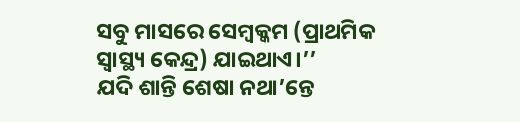ସବୁ ମାସରେ ସେମ୍ବକ୍କମ (ପ୍ରାଥମିକ ସ୍ୱାସ୍ଥ୍ୟ କେନ୍ଦ୍ର) ଯାଇଥାଏ।’’
ଯଦି ଶାନ୍ତି ଶେଷା ନଥା’ନ୍ତେ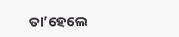ତା’ହେଲେ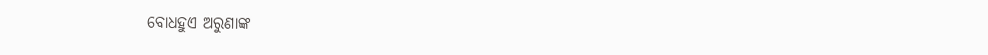ବୋଧହୁଏ ଅରୁଣାଙ୍କ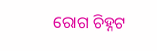ରୋଗ ଚିହ୍ନଟ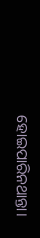ହୋଇପାରିନଥାନ୍ତା।